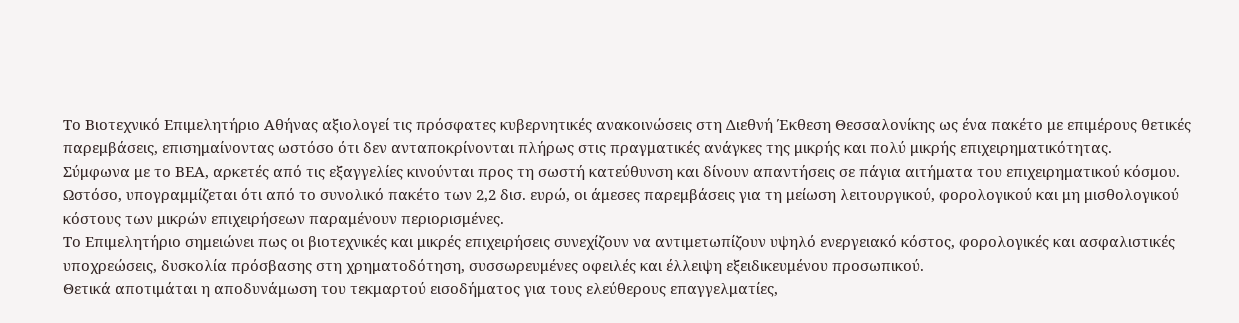Το Βιοτεχνικό Επιμελητήριο Αθήνας αξιολογεί τις πρόσφατες κυβερνητικές ανακοινώσεις στη Διεθνή Έκθεση Θεσσαλονίκης ως ένα πακέτο με επιμέρους θετικές παρεμβάσεις, επισημαίνοντας ωστόσο ότι δεν ανταποκρίνονται πλήρως στις πραγματικές ανάγκες της μικρής και πολύ μικρής επιχειρηματικότητας.
Σύμφωνα με το ΒΕΑ, αρκετές από τις εξαγγελίες κινούνται προς τη σωστή κατεύθυνση και δίνουν απαντήσεις σε πάγια αιτήματα του επιχειρηματικού κόσμου. Ωστόσο, υπογραμμίζεται ότι από το συνολικό πακέτο των 2,2 δισ. ευρώ, οι άμεσες παρεμβάσεις για τη μείωση λειτουργικού, φορολογικού και μη μισθολογικού κόστους των μικρών επιχειρήσεων παραμένουν περιορισμένες.
Το Επιμελητήριο σημειώνει πως οι βιοτεχνικές και μικρές επιχειρήσεις συνεχίζουν να αντιμετωπίζουν υψηλό ενεργειακό κόστος, φορολογικές και ασφαλιστικές υποχρεώσεις, δυσκολία πρόσβασης στη χρηματοδότηση, συσσωρευμένες οφειλές και έλλειψη εξειδικευμένου προσωπικού.
Θετικά αποτιμάται η αποδυνάμωση του τεκμαρτού εισοδήματος για τους ελεύθερους επαγγελματίες,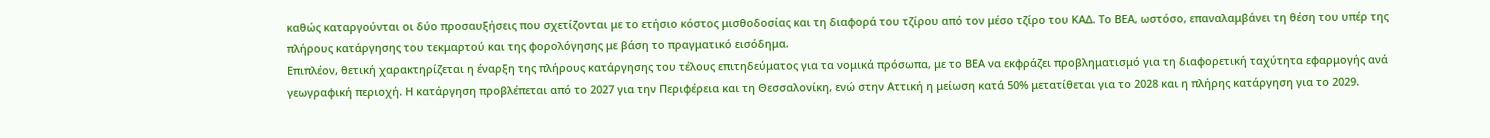καθώς καταργούνται οι δύο προσαυξήσεις που σχετίζονται με το ετήσιο κόστος μισθοδοσίας και τη διαφορά του τζίρου από τον μέσο τζίρο του ΚΑΔ. Το ΒΕΑ, ωστόσο, επαναλαμβάνει τη θέση του υπέρ της πλήρους κατάργησης του τεκμαρτού και της φορολόγησης με βάση το πραγματικό εισόδημα.
Επιπλέον, θετική χαρακτηρίζεται η έναρξη της πλήρους κατάργησης του τέλους επιτηδεύματος για τα νομικά πρόσωπα, με το ΒΕΑ να εκφράζει προβληματισμό για τη διαφορετική ταχύτητα εφαρμογής ανά γεωγραφική περιοχή. Η κατάργηση προβλέπεται από το 2027 για την Περιφέρεια και τη Θεσσαλονίκη, ενώ στην Αττική η μείωση κατά 50% μετατίθεται για το 2028 και η πλήρης κατάργηση για το 2029.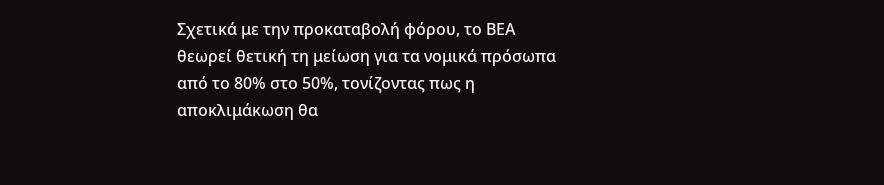Σχετικά με την προκαταβολή φόρου, το ΒΕΑ θεωρεί θετική τη μείωση για τα νομικά πρόσωπα από το 80% στο 50%, τονίζοντας πως η αποκλιμάκωση θα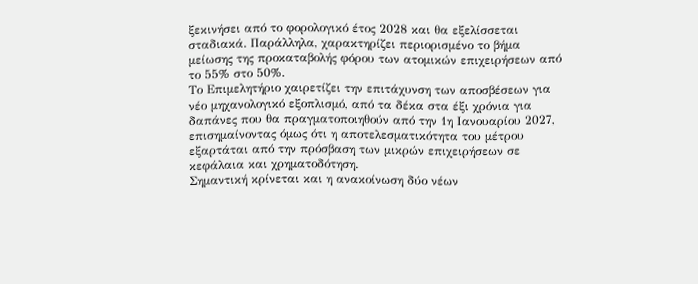ξεκινήσει από το φορολογικό έτος 2028 και θα εξελίσσεται σταδιακά. Παράλληλα, χαρακτηρίζει περιορισμένο το βήμα μείωσης της προκαταβολής φόρου των ατομικών επιχειρήσεων από το 55% στο 50%.
Το Επιμελητήριο χαιρετίζει την επιτάχυνση των αποσβέσεων για νέο μηχανολογικό εξοπλισμό, από τα δέκα στα έξι χρόνια για δαπάνες που θα πραγματοποιηθούν από την 1η Ιανουαρίου 2027, επισημαίνοντας όμως ότι η αποτελεσματικότητα του μέτρου εξαρτάται από την πρόσβαση των μικρών επιχειρήσεων σε κεφάλαια και χρηματοδότηση.
Σημαντική κρίνεται και η ανακοίνωση δύο νέων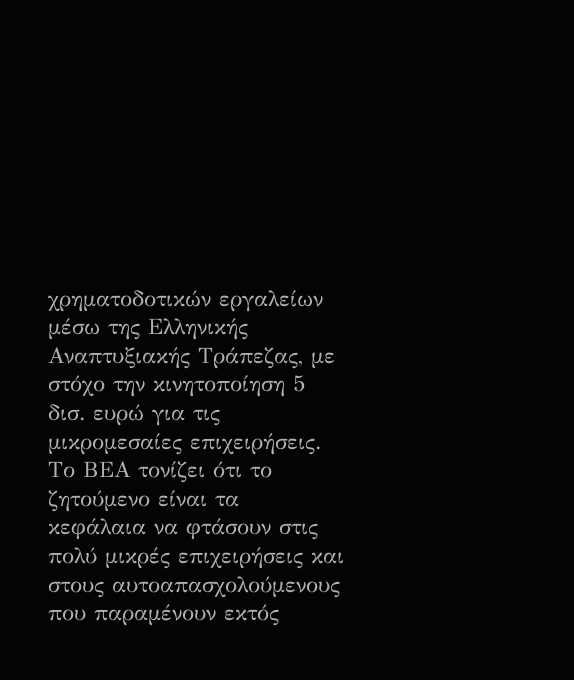χρηματοδοτικών εργαλείων μέσω της Ελληνικής Αναπτυξιακής Τράπεζας, με στόχο την κινητοποίηση 5 δισ. ευρώ για τις μικρομεσαίες επιχειρήσεις. Το ΒΕΑ τονίζει ότι το ζητούμενο είναι τα κεφάλαια να φτάσουν στις πολύ μικρές επιχειρήσεις και στους αυτοαπασχολούμενους που παραμένουν εκτός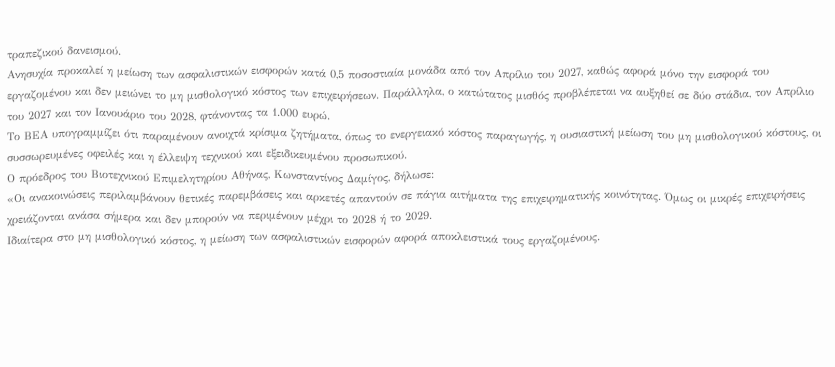τραπεζικού δανεισμού.
Ανησυχία προκαλεί η μείωση των ασφαλιστικών εισφορών κατά 0,5 ποσοστιαία μονάδα από τον Απρίλιο του 2027, καθώς αφορά μόνο την εισφορά του εργαζομένου και δεν μειώνει το μη μισθολογικό κόστος των επιχειρήσεων. Παράλληλα, ο κατώτατος μισθός προβλέπεται να αυξηθεί σε δύο στάδια, τον Απρίλιο του 2027 και τον Ιανουάριο του 2028, φτάνοντας τα 1.000 ευρώ.
Το ΒΕΑ υπογραμμίζει ότι παραμένουν ανοιχτά κρίσιμα ζητήματα, όπως το ενεργειακό κόστος παραγωγής, η ουσιαστική μείωση του μη μισθολογικού κόστους, οι συσσωρευμένες οφειλές και η έλλειψη τεχνικού και εξειδικευμένου προσωπικού.
Ο πρόεδρος του Βιοτεχνικού Επιμελητηρίου Αθήνας, Κωνσταντίνος Δαμίγος, δήλωσε:
«Οι ανακοινώσεις περιλαμβάνουν θετικές παρεμβάσεις και αρκετές απαντούν σε πάγια αιτήματα της επιχειρηματικής κοινότητας. Όμως οι μικρές επιχειρήσεις χρειάζονται ανάσα σήμερα και δεν μπορούν να περιμένουν μέχρι το 2028 ή το 2029.
Ιδιαίτερα στο μη μισθολογικό κόστος, η μείωση των ασφαλιστικών εισφορών αφορά αποκλειστικά τους εργαζομένους.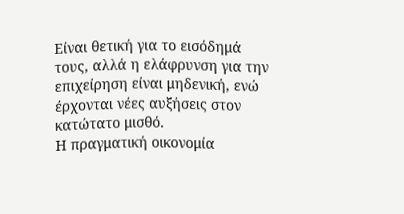Είναι θετική για το εισόδημά τους, αλλά η ελάφρυνση για την επιχείρηση είναι μηδενική, ενώ έρχονται νέες αυξήσεις στον κατώτατο μισθό.
Η πραγματική οικονομία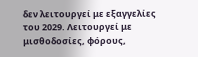δεν λειτουργεί με εξαγγελίες του 2029. Λειτουργεί με μισθοδοσίες, φόρους,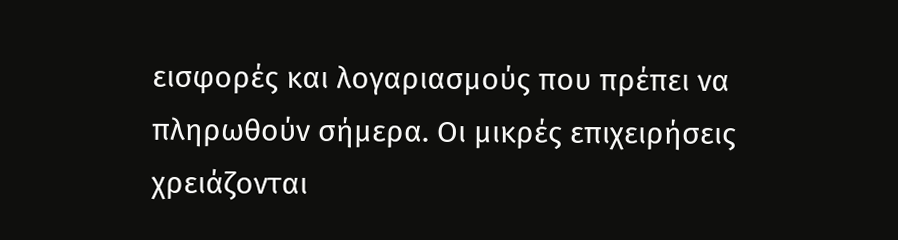εισφορές και λογαριασμούς που πρέπει να πληρωθούν σήμερα. Οι μικρές επιχειρήσεις χρειάζονται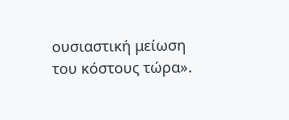ουσιαστική μείωση του κόστους τώρα».